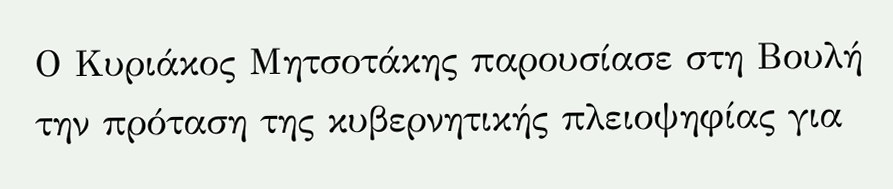Ο Κυριάκος Μητσοτάκης παρουσίασε στη Βουλή την πρόταση της κυβερνητικής πλειοψηφίας για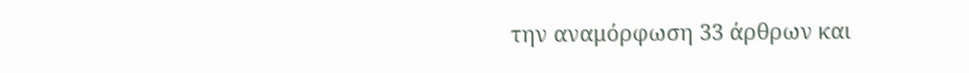την αναμόρφωση 33 άρθρων και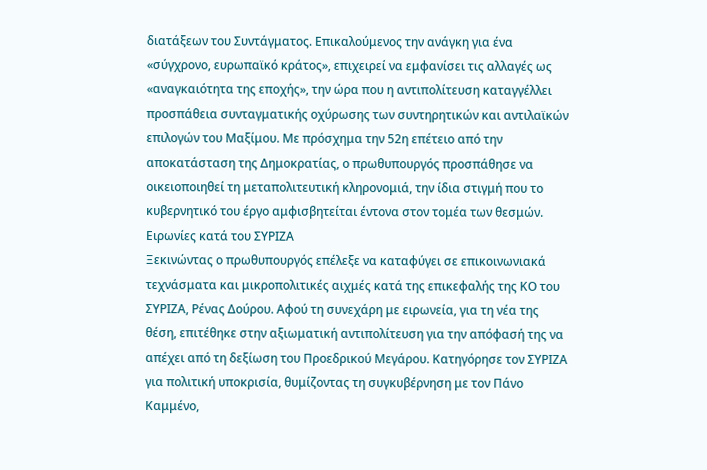διατάξεων του Συντάγματος. Επικαλούμενος την ανάγκη για ένα «σύγχρονο, ευρωπαϊκό κράτος», επιχειρεί να εμφανίσει τις αλλαγές ως «αναγκαιότητα της εποχής», την ώρα που η αντιπολίτευση καταγγέλλει προσπάθεια συνταγματικής οχύρωσης των συντηρητικών και αντιλαϊκών επιλογών του Μαξίμου. Με πρόσχημα την 52η επέτειο από την αποκατάσταση της Δημοκρατίας, ο πρωθυπουργός προσπάθησε να οικειοποιηθεί τη μεταπολιτευτική κληρονομιά, την ίδια στιγμή που το κυβερνητικό του έργο αμφισβητείται έντονα στον τομέα των θεσμών.
Ειρωνίες κατά του ΣΥΡΙΖΑ
Ξεκινώντας ο πρωθυπουργός επέλεξε να καταφύγει σε επικοινωνιακά τεχνάσματα και μικροπολιτικές αιχμές κατά της επικεφαλής της ΚΟ του ΣΥΡΙΖΑ, Ρένας Δούρου. Αφού τη συνεχάρη με ειρωνεία, για τη νέα της θέση, επιτέθηκε στην αξιωματική αντιπολίτευση για την απόφασή της να απέχει από τη δεξίωση του Προεδρικού Μεγάρου. Κατηγόρησε τον ΣΥΡΙΖΑ για πολιτική υποκρισία, θυμίζοντας τη συγκυβέρνηση με τον Πάνο Καμμένο,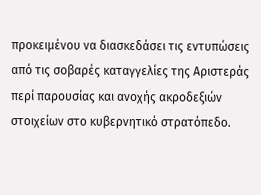προκειμένου να διασκεδάσει τις εντυπώσεις από τις σοβαρές καταγγελίες της Αριστεράς περί παρουσίας και ανοχής ακροδεξιών στοιχείων στο κυβερνητικό στρατόπεδο.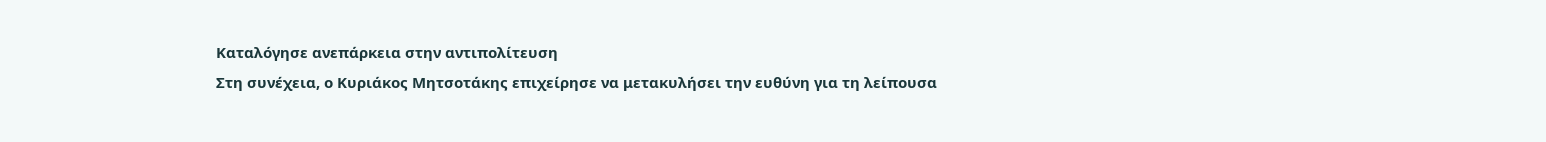Καταλόγησε ανεπάρκεια στην αντιπολίτευση
Στη συνέχεια, ο Κυριάκος Μητσοτάκης επιχείρησε να μετακυλήσει την ευθύνη για τη λείπουσα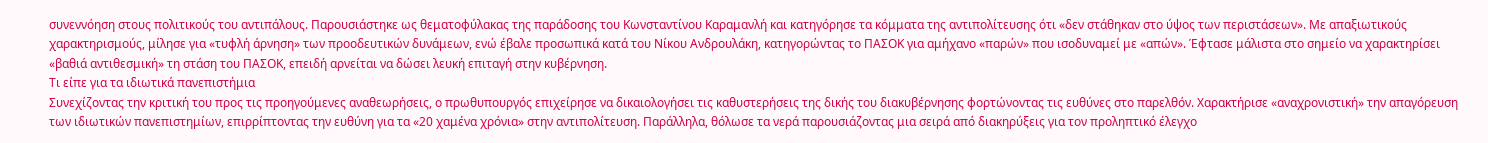συνεννόηση στους πολιτικούς του αντιπάλους. Παρουσιάστηκε ως θεματοφύλακας της παράδοσης του Κωνσταντίνου Καραμανλή και κατηγόρησε τα κόμματα της αντιπολίτευσης ότι «δεν στάθηκαν στο ύψος των περιστάσεων». Με απαξιωτικούς χαρακτηρισμούς, μίλησε για «τυφλή άρνηση» των προοδευτικών δυνάμεων, ενώ έβαλε προσωπικά κατά του Νίκου Ανδρουλάκη, κατηγορώντας το ΠΑΣΟΚ για αμήχανο «παρών» που ισοδυναμεί με «απών». Έφτασε μάλιστα στο σημείο να χαρακτηρίσει «βαθιά αντιθεσμική» τη στάση του ΠΑΣΟΚ, επειδή αρνείται να δώσει λευκή επιταγή στην κυβέρνηση.
Τι είπε για τα ιδιωτικά πανεπιστήμια
Συνεχίζοντας την κριτική του προς τις προηγούμενες αναθεωρήσεις, ο πρωθυπουργός επιχείρησε να δικαιολογήσει τις καθυστερήσεις της δικής του διακυβέρνησης φορτώνοντας τις ευθύνες στο παρελθόν. Χαρακτήρισε «αναχρονιστική» την απαγόρευση των ιδιωτικών πανεπιστημίων, επιρρίπτοντας την ευθύνη για τα «20 χαμένα χρόνια» στην αντιπολίτευση. Παράλληλα, θόλωσε τα νερά παρουσιάζοντας μια σειρά από διακηρύξεις για τον προληπτικό έλεγχο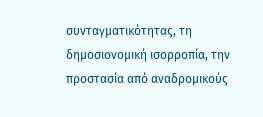συνταγματικότητας, τη δημοσιονομική ισορροπία, την προστασία από αναδρομικούς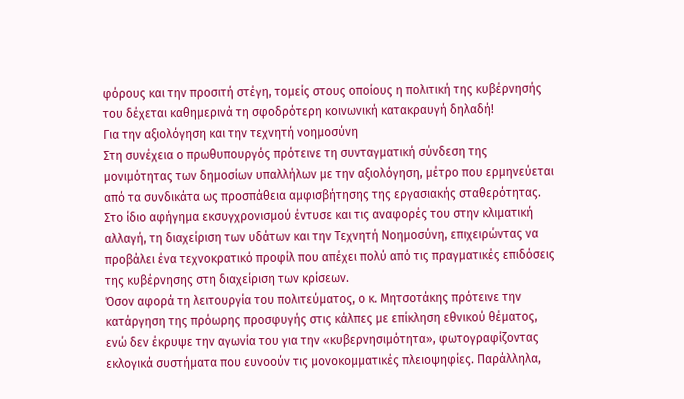φόρους και την προσιτή στέγη, τομείς στους οποίους η πολιτική της κυβέρνησής του δέχεται καθημερινά τη σφοδρότερη κοινωνική κατακραυγή δηλαδή!
Για την αξιολόγηση και την τεχνητή νοημοσύνη
Στη συνέχεια ο πρωθυπουργός πρότεινε τη συνταγματική σύνδεση της μονιμότητας των δημοσίων υπαλλήλων με την αξιολόγηση, μέτρο που ερμηνεύεται από τα συνδικάτα ως προσπάθεια αμφισβήτησης της εργασιακής σταθερότητας. Στο ίδιο αφήγημα εκσυγχρονισμού έντυσε και τις αναφορές του στην κλιματική αλλαγή, τη διαχείριση των υδάτων και την Τεχνητή Νοημοσύνη, επιχειρώντας να προβάλει ένα τεχνοκρατικό προφίλ που απέχει πολύ από τις πραγματικές επιδόσεις της κυβέρνησης στη διαχείριση των κρίσεων.
Όσον αφορά τη λειτουργία του πολιτεύματος, ο κ. Μητσοτάκης πρότεινε την κατάργηση της πρόωρης προσφυγής στις κάλπες με επίκληση εθνικού θέματος, ενώ δεν έκρυψε την αγωνία του για την «κυβερνησιμότητα», φωτογραφίζοντας εκλογικά συστήματα που ευνοούν τις μονοκομματικές πλειοψηφίες. Παράλληλα,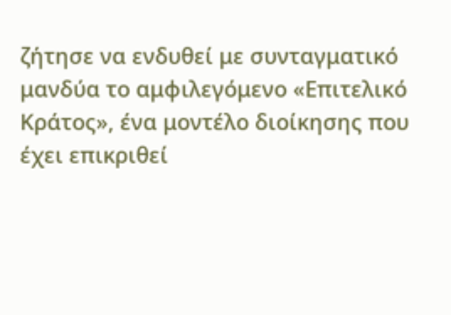ζήτησε να ενδυθεί με συνταγματικό μανδύα το αμφιλεγόμενο «Επιτελικό Κράτος», ένα μοντέλο διοίκησης που έχει επικριθεί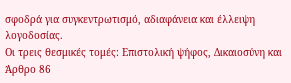σφοδρά για συγκεντρωτισμό, αδιαφάνεια και έλλειψη λογοδοσίας.
Οι τρεις θεσμικές τομές: Επιστολική ψήφος, Δικαιοσύνη και Άρθρο 86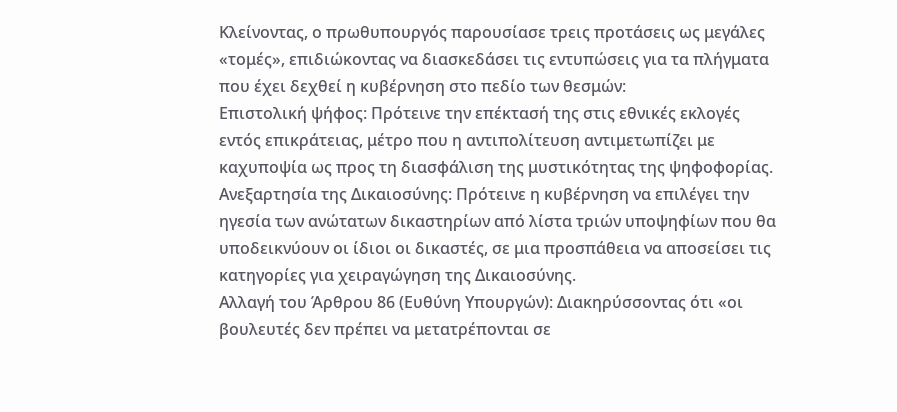Κλείνοντας, ο πρωθυπουργός παρουσίασε τρεις προτάσεις ως μεγάλες «τομές», επιδιώκοντας να διασκεδάσει τις εντυπώσεις για τα πλήγματα που έχει δεχθεί η κυβέρνηση στο πεδίο των θεσμών:
Επιστολική ψήφος: Πρότεινε την επέκτασή της στις εθνικές εκλογές εντός επικράτειας, μέτρο που η αντιπολίτευση αντιμετωπίζει με καχυποψία ως προς τη διασφάλιση της μυστικότητας της ψηφοφορίας.
Ανεξαρτησία της Δικαιοσύνης: Πρότεινε η κυβέρνηση να επιλέγει την ηγεσία των ανώτατων δικαστηρίων από λίστα τριών υποψηφίων που θα υποδεικνύουν οι ίδιοι οι δικαστές, σε μια προσπάθεια να αποσείσει τις κατηγορίες για χειραγώγηση της Δικαιοσύνης.
Αλλαγή του Άρθρου 86 (Ευθύνη Υπουργών): Διακηρύσσοντας ότι «οι βουλευτές δεν πρέπει να μετατρέπονται σε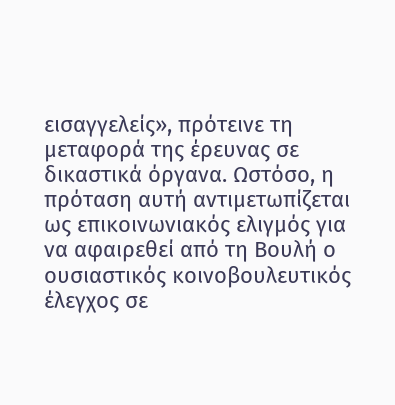εισαγγελείς», πρότεινε τη μεταφορά της έρευνας σε δικαστικά όργανα. Ωστόσο, η πρόταση αυτή αντιμετωπίζεται ως επικοινωνιακός ελιγμός για να αφαιρεθεί από τη Βουλή ο ουσιαστικός κοινοβουλευτικός έλεγχος σε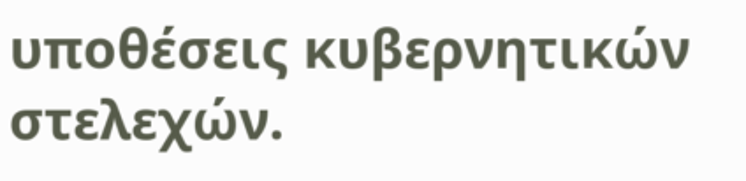υποθέσεις κυβερνητικών στελεχών.